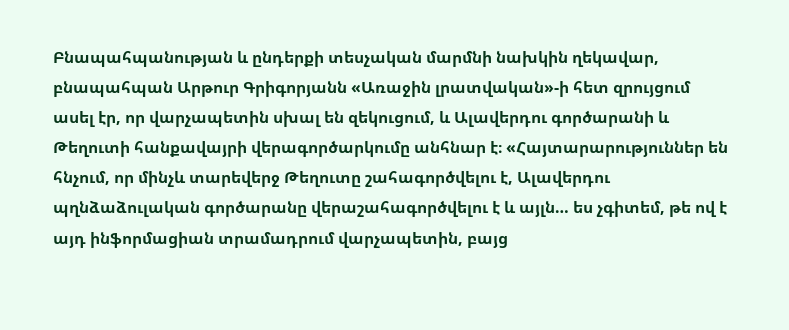Բնապահպանության և ընդերքի տեսչական մարմնի նախկին ղեկավար, բնապահպան Արթուր Գրիգորյանն «Առաջին լրատվական»-ի հետ զրույցում ասել էր, որ վարչապետին սխալ են զեկուցում, և Ալավերդու գործարանի և Թեղուտի հանքավայրի վերագործարկումը անհնար է։ «Հայտարարություններ են հնչում, որ մինչև տարեվերջ Թեղուտը շահագործվելու է, Ալավերդու պղնձաձուլական գործարանը վերաշահագործվելու է և այլն… ես չգիտեմ, թե ով է այդ ինֆորմացիան տրամադրում վարչապետին, բայց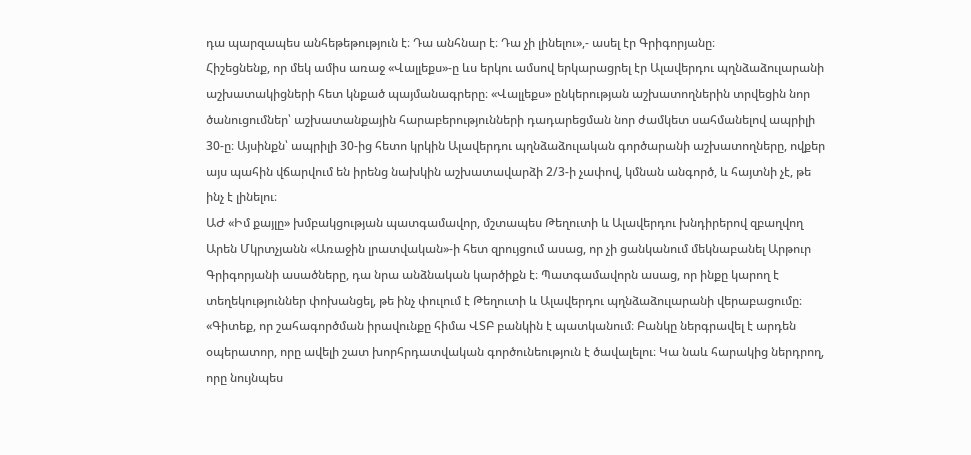դա պարզապես անհեթեթություն է։ Դա անհնար է։ Դա չի լինելու»,- ասել էր Գրիգորյանը։
Հիշեցնենք, որ մեկ ամիս առաջ «Վալլեքս»-ը ևս երկու ամսով երկարացրել էր Ալավերդու պղնձաձուլարանի աշխատակիցների հետ կնքած պայմանագրերը։ «Վալլեքս» ընկերության աշխատողներին տրվեցին նոր ծանուցումներ՝ աշխատանքային հարաբերությունների դադարեցման նոր ժամկետ սահմանելով ապրիլի 30-ը։ Այսինքն՝ ապրիլի 30-ից հետո կրկին Ալավերդու պղնձաձուլական գործարանի աշխատողները, ովքեր այս պահին վճարվում են իրենց նախկին աշխատավարձի 2/3-ի չափով, կմնան անգործ, և հայտնի չէ, թե ինչ է լինելու։
ԱԺ «Իմ քայլը» խմբակցության պատգամավոր, մշտապես Թեղուտի և Ալավերդու խնդիրերով զբաղվող Արեն Մկրտչյանն «Առաջին լրատվական»-ի հետ զրույցում ասաց, որ չի ցանկանում մեկնաբանել Արթուր Գրիգորյանի ասածները, դա նրա անձնական կարծիքն է։ Պատգամավորն ասաց, որ ինքը կարող է տեղեկություններ փոխանցել, թե ինչ փուլում է Թեղուտի և Ալավերդու պղնձաձուլարանի վերաբացումը։ «Գիտեք, որ շահագործման իրավունքը հիմա ՎՏԲ բանկին է պատկանում։ Բանկը ներգրավել է արդեն օպերատոր, որը ավելի շատ խորհրդատվական գործունեություն է ծավալելու։ Կա նաև հարակից ներդրող, որը նույնպես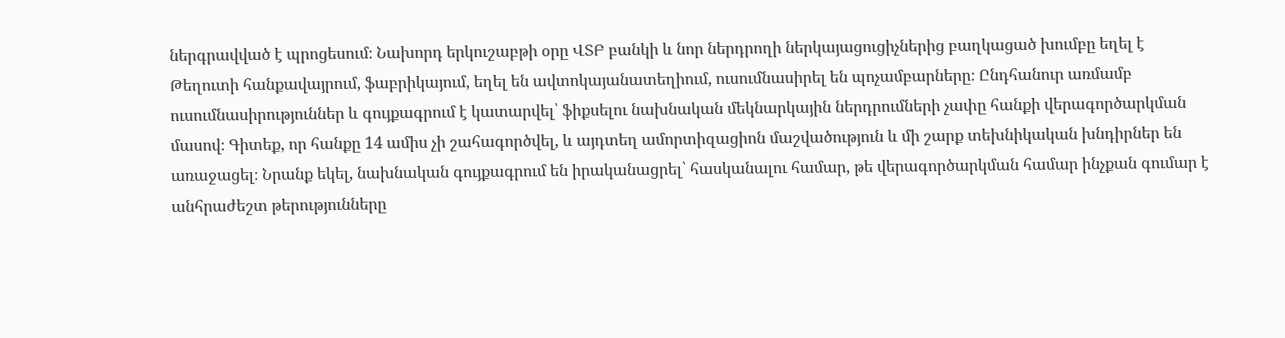ներգրավված է պրոցեսում։ Նախորդ երկուշաբթի օրը ՎՏԲ բանկի և նոր ներդրողի ներկայացուցիչներից բաղկացած խումբը եղել է Թեղուտի հանքավայրում, ֆաբրիկայում, եղել են ավտոկայանատեղիում, ուսումնասիրել են պոչամբարները։ Ընդհանուր առմամբ ուսումնասիրություններ և գույքագրում է կատարվել՝ ֆիքսելու նախնական մեկնարկային ներդրումների չափը հանքի վերագործարկման մասով։ Գիտեք, որ հանքը 14 ամիս չի շահագործվել, և այդտեղ ամորտիզացիոն մաշվածություն և մի շարք տեխնիկական խնդիրներ են առաջացել։ Նրանք եկել, նախնական գույքագրում են իրականացրել՝ հասկանալու համար, թե վերագործարկման համար ինչքան գումար է անհրաժեշտ թերությունները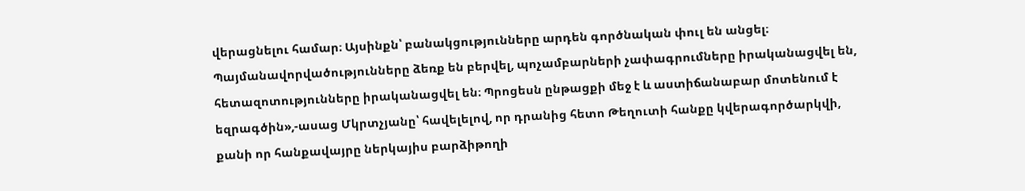վերացնելու համար։ Այսինքն՝ բանակցությունները արդեն գործնական փուլ են անցել։ Պայմանավորվածությունները ձեռք են բերվել, պոչամբարների չափագրումները իրականացվել են, հետազոտությունները իրականացվել են։ Պրոցեսն ընթացքի մեջ է և աստիճանաբար մոտենում է եզրագծին»,-ասաց Մկրտչյանը՝ հավելելով, որ դրանից հետո Թեղուտի հանքը կվերագործարկվի, քանի որ հանքավայրը ներկայիս բարձիթողի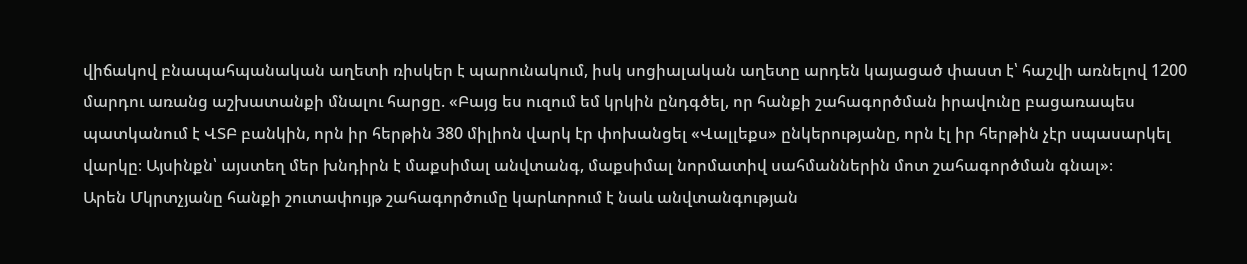վիճակով բնապահպանական աղետի ռիսկեր է պարունակում, իսկ սոցիալական աղետը արդեն կայացած փաստ է՝ հաշվի առնելով 1200 մարդու առանց աշխատանքի մնալու հարցը. «Բայց ես ուզում եմ կրկին ընդգծել, որ հանքի շահագործման իրավունը բացառապես պատկանում է ՎՏԲ բանկին, որն իր հերթին 380 միլիոն վարկ էր փոխանցել «Վալլեքս» ընկերությանը, որն էլ իր հերթին չէր սպասարկել վարկը։ Այսինքն՝ այստեղ մեր խնդիրն է մաքսիմալ անվտանգ, մաքսիմալ նորմատիվ սահմաններին մոտ շահագործման գնալ»։
Արեն Մկրտչյանը հանքի շուտափույթ շահագործումը կարևորում է նաև անվտանգության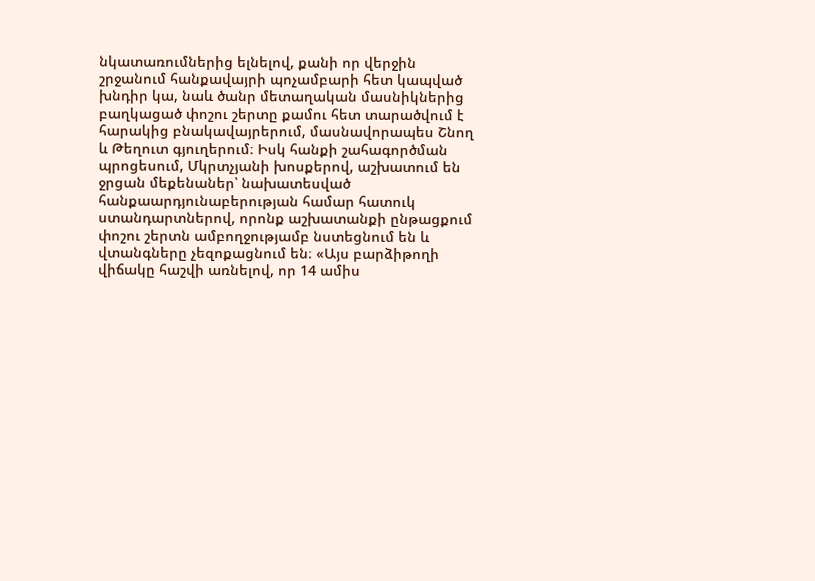նկատառումներից ելնելով, քանի որ վերջին շրջանում հանքավայրի պոչամբարի հետ կապված խնդիր կա, նաև ծանր մետաղական մասնիկներից բաղկացած փոշու շերտը քամու հետ տարածվում է հարակից բնակավայրերում, մասնավորապես Շնող և Թեղուտ գյուղերում։ Իսկ հանքի շահագործման պրոցեսում, Մկրտչյանի խոսքերով, աշխատում են ջրցան մեքենաներ՝ նախատեսված հանքաարդյունաբերության համար հատուկ ստանդարտներով, որոնք աշխատանքի ընթացքում փոշու շերտն ամբողջությամբ նստեցնում են և վտանգները չեզոքացնում են։ «Այս բարձիթողի վիճակը հաշվի առնելով, որ 14 ամիս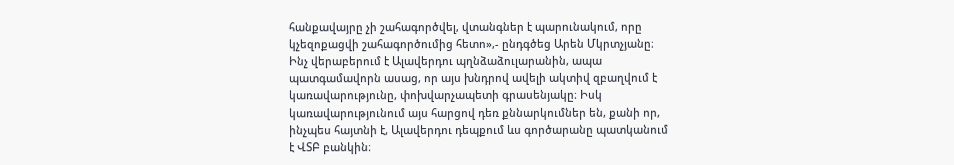հանքավայրը չի շահագործվել, վտանգներ է պարունակում, որը կչեզոքացվի շահագործումից հետո»,- ընդգծեց Արեն Մկրտչյանը։
Ինչ վերաբերում է Ալավերդու պղնձաձուլարանին, ապա պատգամավորն ասաց, որ այս խնդրով ավելի ակտիվ զբաղվում է կառավարությունը, փոխվարչապետի գրասենյակը։ Իսկ կառավարությունում այս հարցով դեռ քննարկումներ են, քանի որ, ինչպես հայտնի է, Ալավերդու դեպքում ևս գործարանը պատկանում է ՎՏԲ բանկին։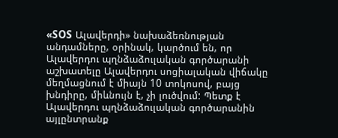«SOS Ալավերդի» նախաձեռնության անդամները, օրինակ, կարծում են, որ Ալավերդու պղնձաձուլական գործարանի աշխատելը Ալավերդու սոցիալական վիճակը մեղմացնում է միայն 10 տոկոսով, բայց խնդիրը, միևնույն է, չի լուծվում: Պետք է Ալավերդու պղնձաձուլական գործարանին այլընտրանք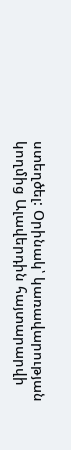ստեղծել: Օրինակ՝ կառավարության կողմից Ալավերդին հայտարարվի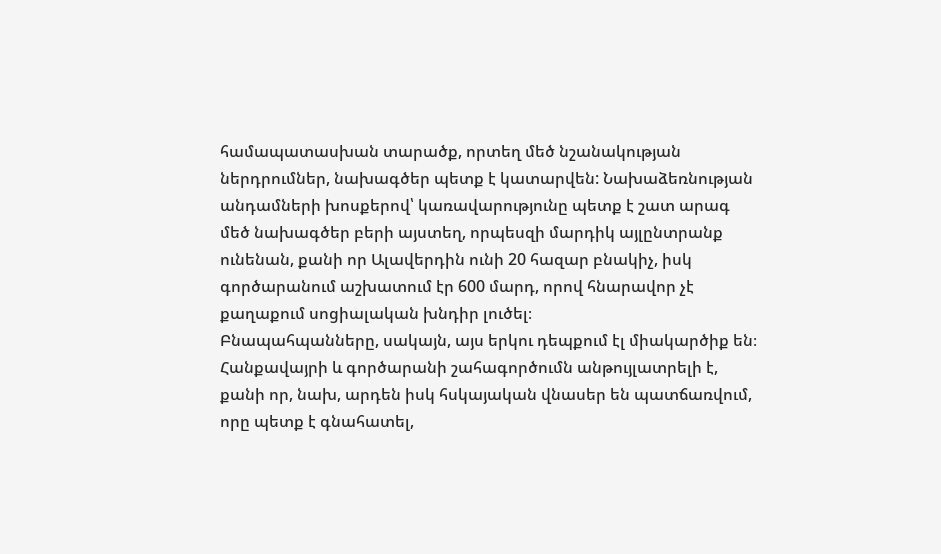համապատասխան տարածք, որտեղ մեծ նշանակության ներդրումներ, նախագծեր պետք է կատարվեն: Նախաձեռնության անդամների խոսքերով՝ կառավարությունը պետք է շատ արագ մեծ նախագծեր բերի այստեղ, որպեսզի մարդիկ այլընտրանք ունենան, քանի որ Ալավերդին ունի 20 հազար բնակիչ, իսկ գործարանում աշխատում էր 600 մարդ, որով հնարավոր չէ քաղաքում սոցիալական խնդիր լուծել։
Բնապահպանները, սակայն, այս երկու դեպքում էլ միակարծիք են։ Հանքավայրի և գործարանի շահագործումն անթույլատրելի է, քանի որ, նախ, արդեն իսկ հսկայական վնասեր են պատճառվում, որը պետք է գնահատել,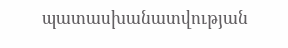պատասխանատվության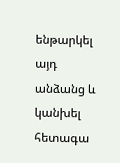ենթարկել այդ անձանց և կանխել հետագա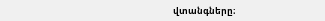վտանգները։